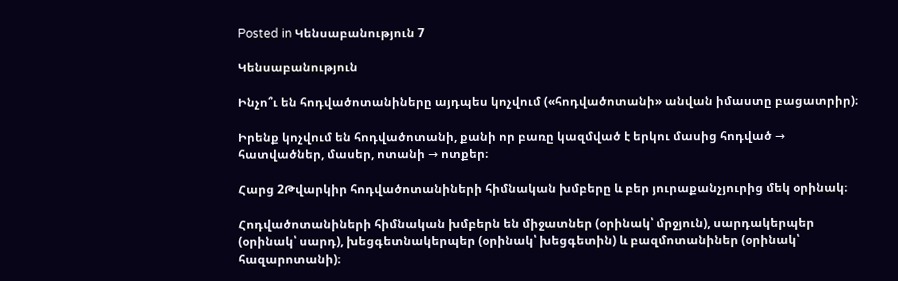Posted in Կենսաբանություն 7

Կենսաբանություն

Ինչո՞ւ են հոդվածոտանիները այդպես կոչվում («հոդվածոտանի» անվան իմաստը բացատրիր)։

Իրենք կոչվում են հոդվածոտանի, քանի որ բառը կազմված է երկու մասից հոդված → հատվածներ, մասեր, ոտանի → ոտքեր։

Հարց 2Թվարկիր հոդվածոտանիների հիմնական խմբերը և բեր յուրաքանչյուրից մեկ օրինակ։

Հոդվածոտանիների հիմնական խմբերն են միջատներ (օրինակ՝ մրջյուն), սարդակերպեր (օրինակ՝ սարդ), խեցգետնակերպեր (օրինակ՝ խեցգետին) և բազմոտանիներ (օրինակ՝ հազարոտանի)։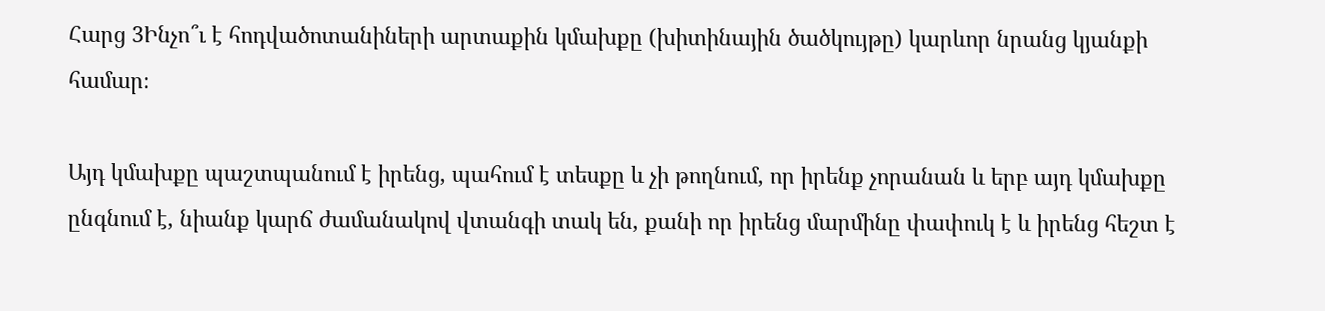Հարց 3Ինչո՞ւ է հոդվածոտանիների արտաքին կմախքը (խիտինային ծածկույթը) կարևոր նրանց կյանքի համար։

Այդ կմախքը պաշտպանում է իրենց, պահում է տեսքը և չի թողնում, որ իրենք չորանան և երբ այդ կմախքը ընգնում է, նիանք կարճ ժամանակով վտանգի տակ են, քանի որ իրենց մարմինը փափուկ է և իրենց հեշտ է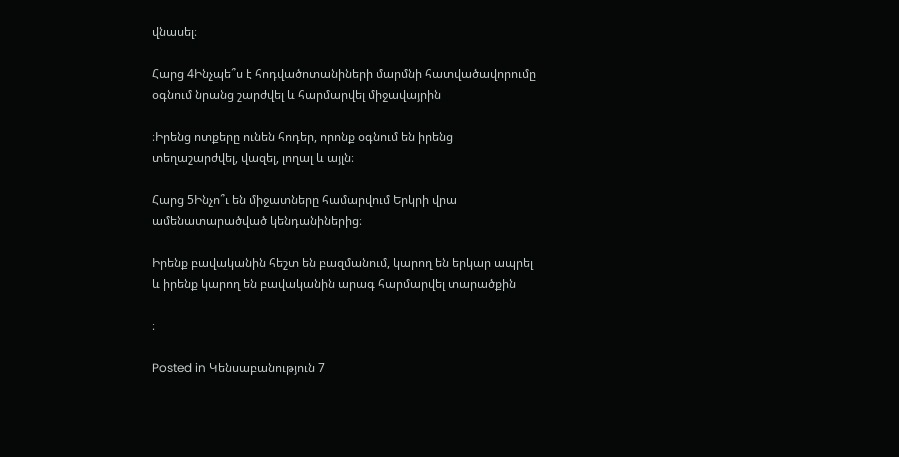վնասել։

Հարց 4Ինչպե՞ս է հոդվածոտանիների մարմնի հատվածավորումը օգնում նրանց շարժվել և հարմարվել միջավայրին

։Իրենց ոտքերը ունեն հոդեր, որոնք օգնում են իրենց տեղաշարժվել, վազել, լողալ և այլն։

Հարց 5Ինչո՞ւ են միջատները համարվում Երկրի վրա ամենատարածված կենդանիներից։

Իրենք բավականին հեշտ են բազմանում, կարող են երկար ապրել և իրենք կարող են բավականին արագ հարմարվել տարածքին

։

Posted in Կենսաբանություն 7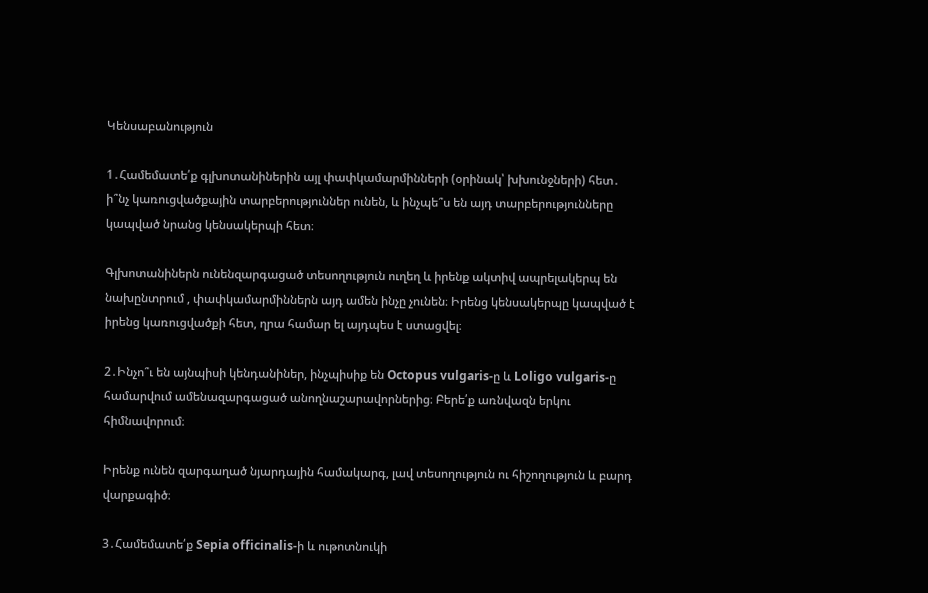Կենսաբանություն

1․Համեմատե՛ք գլխոտանիներին այլ փափկամարմինների (օրինակ՝ խխունջների) հետ․ ի՞նչ կառուցվածքային տարբերություններ ունեն, և ինչպե՞ս են այդ տարբերությունները կապված նրանց կենսակերպի հետ։

Գլխոտանիներն ունենզարգացած տեսողություն ուղեղ և իրենք ակտիվ ապրելակերպ են նախընտրում , փափկամարմիններն այդ ամեն ինչը չունեն։ Իրենց կենսակերպը կապված է իրենց կառուցվածքի հետ, ղրա համար ել այդպես է ստացվել։

2․Ինչո՞ւ են այնպիսի կենդանիներ, ինչպիսիք են Octopus vulgaris-ը և Loligo vulgaris-ը համարվում ամենազարգացած անողնաշարավորներից։ Բերե՛ք առնվազն երկու հիմնավորում։

Իրենք ունեն զարգաղած նյարդային համակարգ, լավ տեսողություն ու հիշողություն և բարդ վարքագիծ։

3․Համեմատե՛ք Sepia officinalis-ի և ութոտնուկի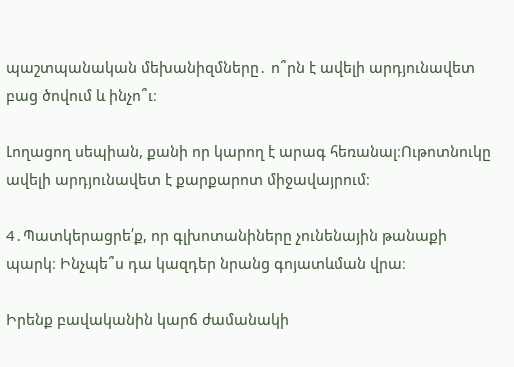պաշտպանական մեխանիզմները․ ո՞րն է ավելի արդյունավետ բաց ծովում և ինչո՞ւ։

Լողացող սեպիան, քանի որ կարող է արագ հեռանալ։Ութոտնուկը ավելի արդյունավետ է քարքարոտ միջավայրում։

4․Պատկերացրե՛ք, որ գլխոտանիները չունենային թանաքի պարկ։ Ինչպե՞ս դա կազդեր նրանց գոյատևման վրա։

Իրենք բավականին կարճ ժամանակի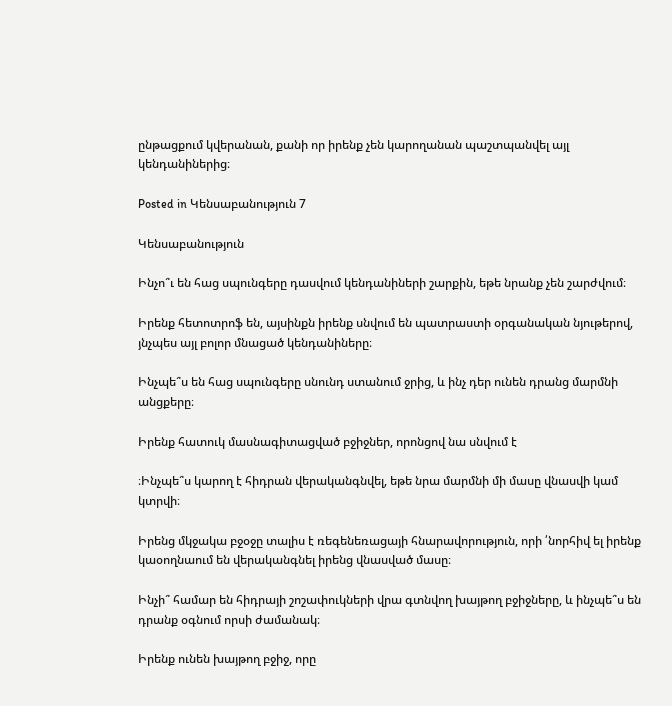ընթացքում կվերանան, քանի որ իրենք չեն կարողանան պաշտպանվել այլ կենդանիներից։

Posted in Կենսաբանություն 7

Կենսաբանություն

Ինչո՞ւ են հաց սպունգերը դասվում կենդանիների շարքին, եթե նրանք չեն շարժվում։

Իրենք հետոտրոֆ են, այսինքն իրենք սնվում են պատրաստի օրգանական նյութերով, յնչպես այլ բոլոր մնացած կենդանիները։

Ինչպե՞ս են հաց սպունգերը սնունդ ստանում ջրից, և ինչ դեր ունեն դրանց մարմնի անցքերը։

Իրենք հատուկ մասնագիտացված բջիջներ, որոնցով նա սնվում է

։Ինչպե՞ս կարող է հիդրան վերականգնվել, եթե նրա մարմնի մի մասը վնասվի կամ կտրվի։

Իրենց մկջակա բջօջը տալիս է ռեգենեռացայի հնարավորություն, որի ՛նորհիվ ել իրենք կաօողնաում են վերականգնել իրենց վնասված մասը։

Ինչի՞ համար են հիդրայի շոշափուկների վրա գտնվող խայթող բջիջները, և ինչպե՞ս են դրանք օգնում որսի ժամանակ։

Իրենք ունեն խայթող բջիջ, որը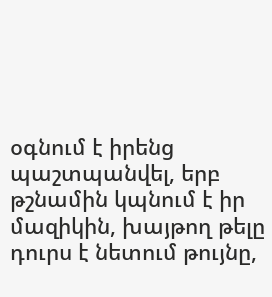օգնում է իրենց պաշտպանվել, երբ թշնամին կպնում է իր մազիկին, խայթող թելը դուրս է նետում թույնը,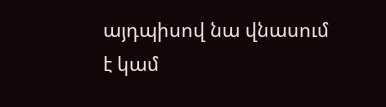այդպիսով նա վնասում է կամ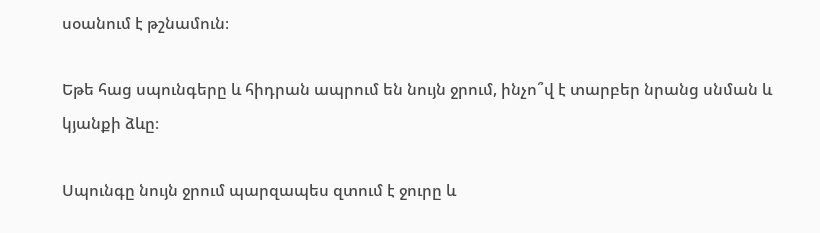սօանում է թշնամուն։

Եթե հաց սպունգերը և հիդրան ապրում են նույն ջրում, ինչո՞վ է տարբեր նրանց սնման և կյանքի ձևը։

Սպունգը նույն ջրում պարզապես զտում է ջուրը և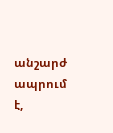անշարժ ապրում է,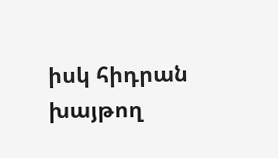իսկ հիդրան խայթող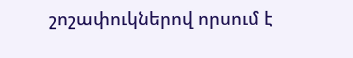շոշափուկներով որսում է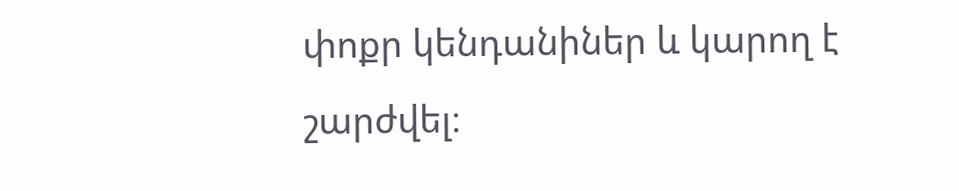փոքր կենդանիներ և կարող է շարժվել։